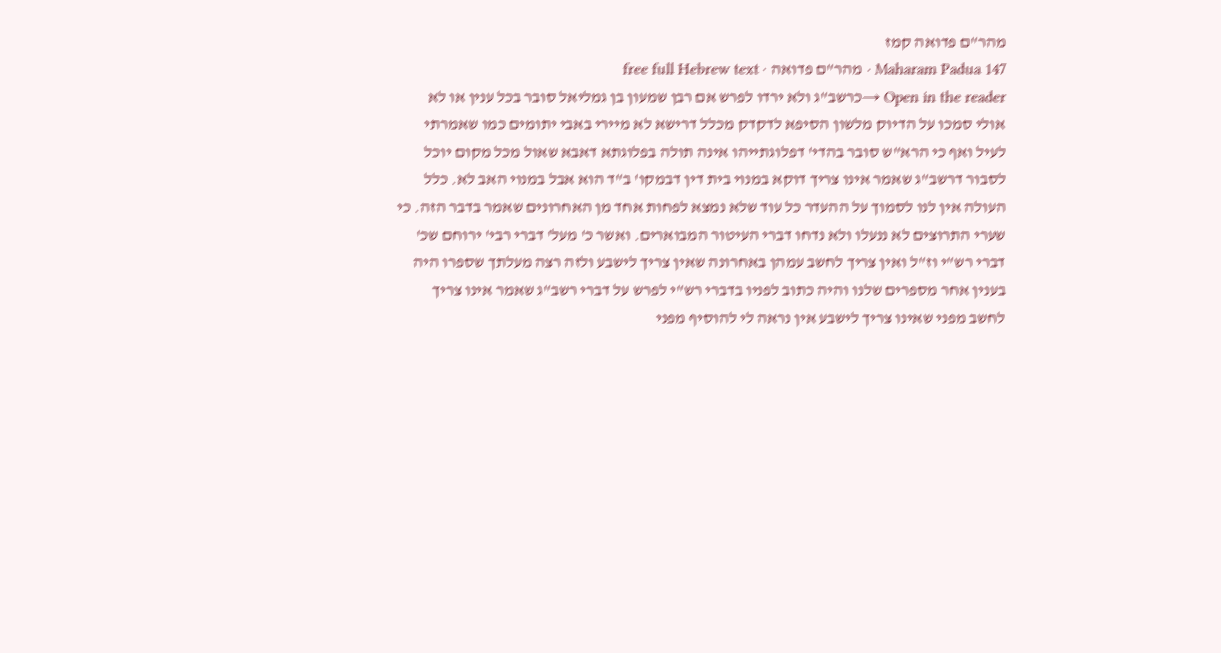מהר"ם פדואה קמז
Maharam Padua 147 · מהר"ם פדואה · free full Hebrew text
Open in the reader →כרשב"ג ולא ירדו לפרש אם רבן שמעון בן גמליאל סובר בכל ענין או לא אולי סמכו על הדיוק מלשון הסיפא לדקדק מכלל דרישא לא מיירי באבי יתומים כמו שאמרתי לעיל ואף כי הרא"ש סובר בהדי' דפלוגתייהו אינה תולה בפלוגתא דאבא שאול מכל מקום יוכל לסבור דרשב"ג שאמר אינו צריך דוקא במנוי בית דין דבמקו' ב"ד הוא אבל במנוי האב לא. כלל העולה אין לנו לסמוך על ההעדר כל עוד שלא נמצא לפחות אחד מן האחרונים שאמר בדבר הזה. כי שערי התרוצים לא ננעלו ולא נדחו דברי העיטור המבוארים. ואשר כ' מעל' דברי רבי' ירוחם שכ' דברי רש"י וז"ל ואין צריך לחשב עמהן באחרונה שאין צריך לישבע ולזה רצה מעלתך שספרו היה בענין אחר מספרים שלנו והיה כתוב לפניו בדברי רש"י לפרש על דברי רשב"ג שאמר אינו צריך לחשב מפני שאינו צריך לישבע אין נראה לי להוסיף מפני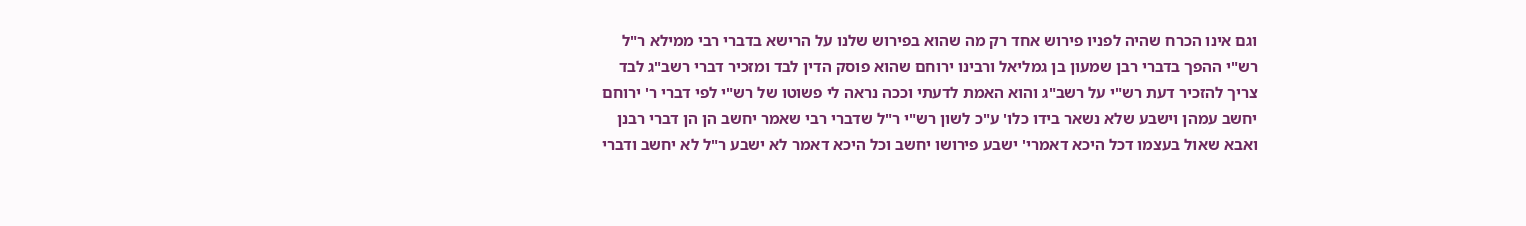וגם אינו הכרח שהיה לפניו פירוש אחד רק מה שהוא בפירוש שלנו על הרישא בדברי רבי ממילא ר"ל רש"י ההפך בדברי רבן שמעון בן גמליאל ורבינו ירוחם שהוא פוסק הדין לבד ומזכיר דברי רשב"ג לבד צריך להזכיר דעת רש"י על רשב"ג והוא האמת לדעתי וככה נראה לי פשוטו של רש"י לפי דברי ר' ירוחם יחשב עמהן וישבע שלא נשאר בידו כלו' ע"כ לשון רש"י ר"ל שדברי רבי שאמר יחשב הן הן דברי רבנן ואבא שאול בעצמו דכל היכא דאמרי' ישבע פירושו יחשב וכל היכא דאמר לא ישבע ר"ל לא יחשב ודברי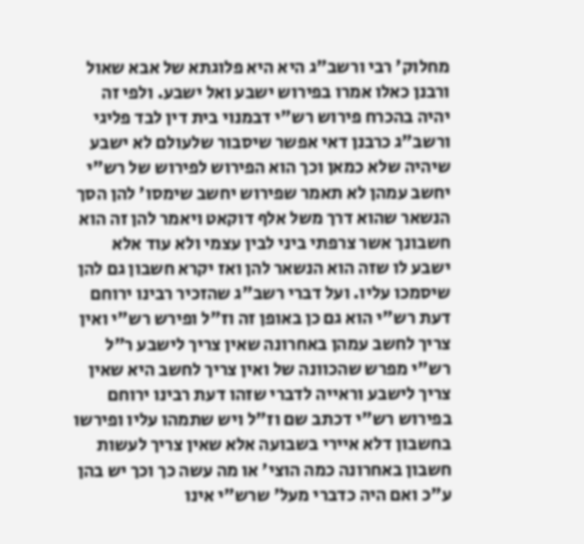מחלוק' רבי ורשב"ג היא היא פלוגתא של אבא שאול ורבנן כאלו אמרו בפירוש ישבע ואל ישבע. ולפי זה יהיה בהכרח פירוש רש"י דבמנוי בית דין לבד פליגי ורשב"ג כרבנן דאי אפשר שיסבור שלעולם לא ישבע שיהיה שלא כמאן וכך הוא הפירוש לפירוש של רש"י יחשב עמהן לא תאמר שפירוש יחשב שימסו' להן הסך הנשאר שהוא דרך משל אלף דוקאט ויאמר להן זה הוא חשבונך אשר צרפתי ביני לבין עצמי ולא עוד אלא ישבע לו שזה הוא הנשאר להן ואז יקרא חשבון גם להן שיסמכו עליו. ועל דברי רשב"ג שהזכיר רבינו ירוחם דעת רש"י הוא גם כן באופן זה וז"ל ופירש רש"י ואין צריך לחשב עמהן באחרונה שאין צריך לישבע ר"ל רש"י מפרש שהכוונה של ואין צריך לחשב היא שאין צריך לישבע וראייה לדברי שזהו דעת רבינו ירוחם בפירוש רש"י דכתב שם וז"ל ויש שתמהו עליו ופירשו בחשבון דלא איירי בשבועה אלא שאין צריך לעשות חשבון באחרונה כמה הוצי' או מה עשה כך וכך יש בהן ע"כ ואם היה כדברי מעל' שרש"י אינו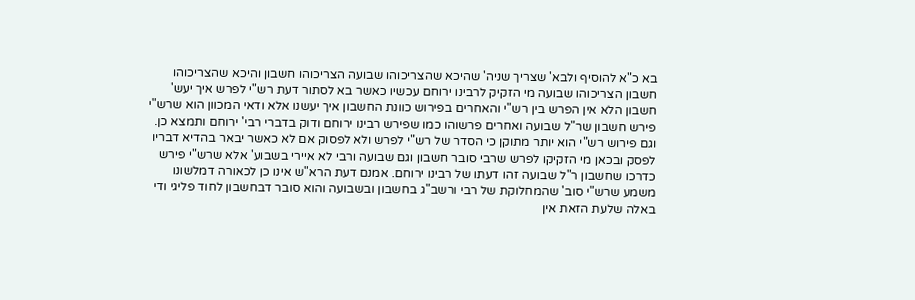בא כ"א להוסיף ולבא' שצריך שניה' שהיכא שהצריכוהו שבועה הצריכוהו חשבון והיכא שהצריכוהו חשבון הצריכוהו שבועה מי הזקיק לרבינו ירוחם עכשיו כאשר בא לסתור דעת רש"י לפרש איך יעש' חשבון הלא אין הפרש בין רש"י והאחרים בפירוש כוונת החשבון איך יעשנו אלא ודאי המכוון הוא שרש"י פירש חשבון שר"ל שבועה ואחרים פרשוהו כמו שפירש רבינו ירוחם ודוק בדברי רבי' ירוחם ותמצא כן. וגם פירוש רש"י הוא יותר מתוקן כי הסדר של רש"י לפרש ולא לפסוק אם לא כאשר יבאר בהדיא דבריו לפסק ובכאן מי הזקיקו לפרש שרבי סובר חשבון וגם שבועה ורבי לא איירי בשבוע' אלא שרש"י פירש כדרכו שחשבון ר"ל שבועה זהו דעתו של רבינו ירוחם. אמנם דעת הרא"ש אינו כן לכאורה דמלשונו משמע שרש"י סוב' שהמחלוקת של רבי ורשב"ג בחשבון ובשבועה והוא סובר דבחשבון לחוד פליגי ודי באלה שלעת הזאת אין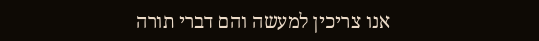אנו צריכין למעשה והם דברי תורה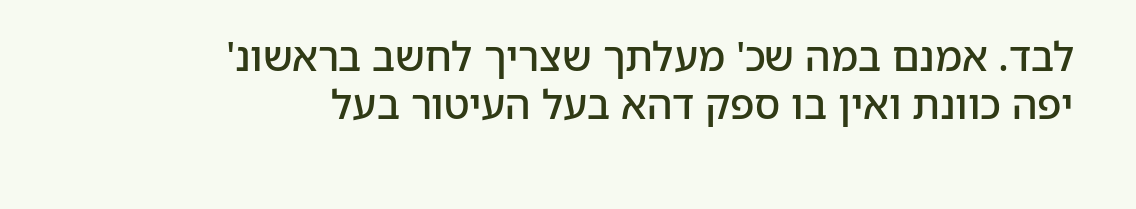לבד. אמנם במה שכ' מעלתך שצריך לחשב בראשונ' יפה כוונת ואין בו ספק דהא בעל העיטור בעל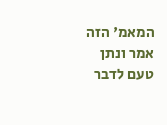המאמ' הזה אמר ונתן טעם לדבר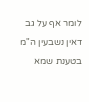לומר אף על גב דאין נשבעין ה"מ בטענת שמא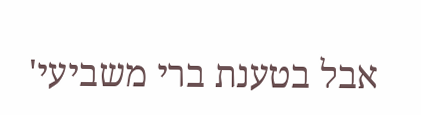אבל בטענת ברי משביעי'